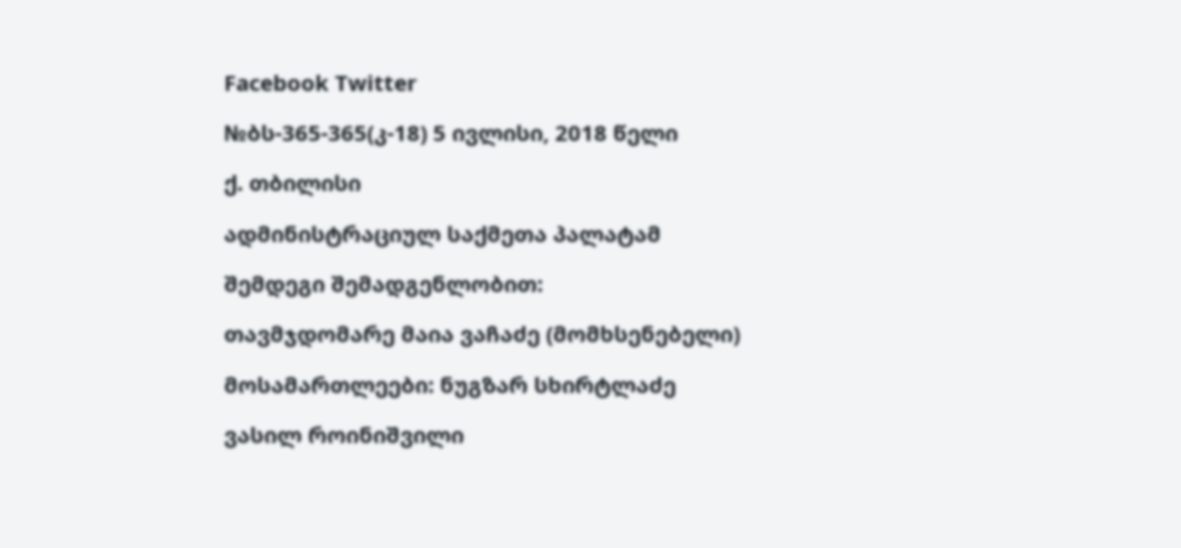Facebook Twitter

№ბს-365-365(კ-18) 5 ივლისი, 2018 წელი

ქ. თბილისი

ადმინისტრაციულ საქმეთა პალატამ

შემდეგი შემადგენლობით:

თავმჯდომარე მაია ვაჩაძე (მომხსენებელი)

მოსამართლეები: ნუგზარ სხირტლაძე

ვასილ როინიშვილი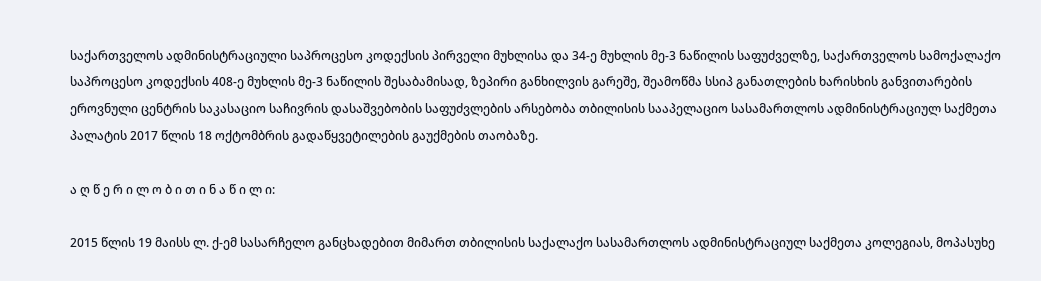საქართველოს ადმინისტრაციული საპროცესო კოდექსის პირველი მუხლისა და 34-ე მუხლის მე-3 ნაწილის საფუძველზე, საქართველოს სამოქალაქო საპროცესო კოდექსის 408-ე მუხლის მე-3 ნაწილის შესაბამისად, ზეპირი განხილვის გარეშე, შეამოწმა სსიპ განათლების ხარისხის განვითარების ეროვნული ცენტრის საკასაციო საჩივრის დასაშვებობის საფუძვლების არსებობა თბილისის სააპელაციო სასამართლოს ადმინისტრაციულ საქმეთა პალატის 2017 წლის 18 ოქტომბრის გადაწყვეტილების გაუქმების თაობაზე.

ა ღ წ ე რ ი ლ ო ბ ი თ ი ნ ა წ ი ლ ი:

2015 წლის 19 მაისს ლ. ქ-ემ სასარჩელო განცხადებით მიმართ თბილისის საქალაქო სასამართლოს ადმინისტრაციულ საქმეთა კოლეგიას, მოპასუხე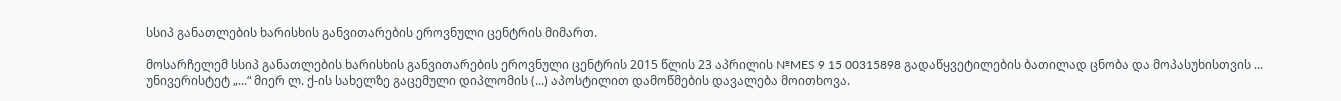სსიპ განათლების ხარისხის განვითარების ეროვნული ცენტრის მიმართ.

მოსარჩელემ სსიპ განათლების ხარისხის განვითარების ეროვნული ცენტრის 2015 წლის 23 აპრილის №MES 9 15 00315898 გადაწყვეტილების ბათილად ცნობა და მოპასუხისთვის ... უნივერისტეტ „...“ მიერ ლ. ქ-ის სახელზე გაცემული დიპლომის (...) აპოსტილით დამოწმების დავალება მოითხოვა.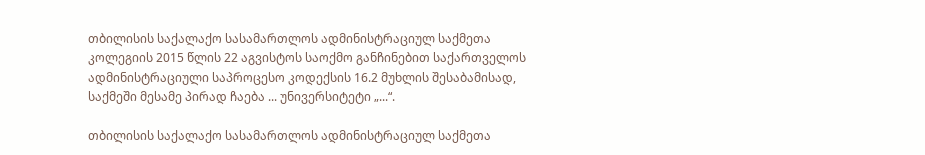თბილისის საქალაქო სასამართლოს ადმინისტრაციულ საქმეთა კოლეგიის 2015 წლის 22 აგვისტოს საოქმო განჩინებით საქართველოს ადმინისტრაციული საპროცესო კოდექსის 16.2 მუხლის შესაბამისად, საქმეში მესამე პირად ჩაება ... უნივერსიტეტი „...“.

თბილისის საქალაქო სასამართლოს ადმინისტრაციულ საქმეთა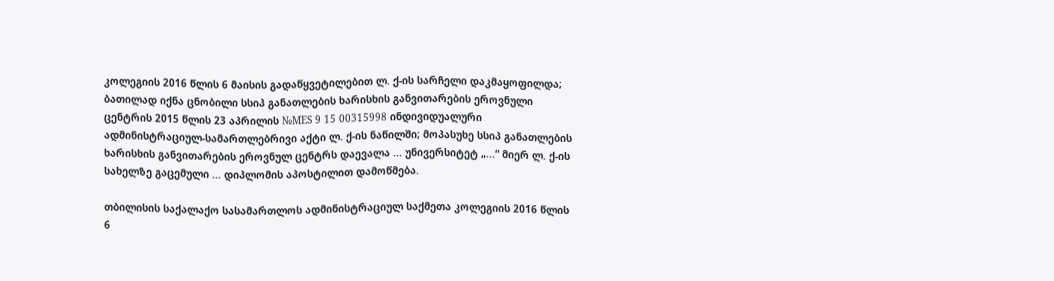კოლეგიის 2016 წლის 6 მაისის გადაწყვეტილებით ლ. ქ-ის სარჩელი დაკმაყოფილდა; ბათილად იქნა ცნობილი სსიპ განათლების ხარისხის განვითარების ეროვნული ცენტრის 2015 წლის 23 აპრილის №MES 9 15 00315998 ინდივიდუალური ადმინისტრაციულ-სამართლებრივი აქტი ლ. ქ-ის ნაწილში; მოპასუხე სსიპ განათლების ხარისხის განვითარების ეროვნულ ცენტრს დაევალა ... უნივერსიტეტ „...“ მიერ ლ. ქ-ის სახელზე გაცემული ... დიპლომის აპოსტილით დამოწმება.

თბილისის საქალაქო სასამართლოს ადმინისტრაციულ საქმეთა კოლეგიის 2016 წლის 6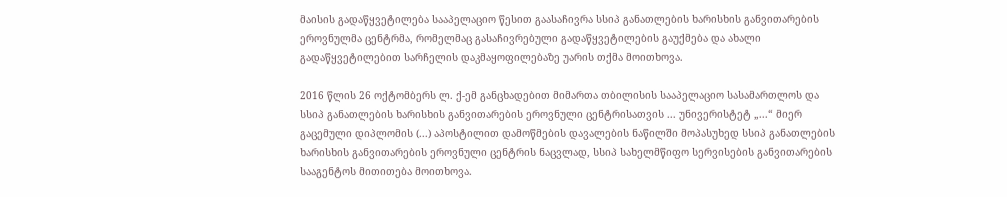მაისის გადაწყვეტილება სააპელაციო წესით გაასაჩივრა სსიპ განათლების ხარისხის განვითარების ეროვნულმა ცენტრმა, რომელმაც გასაჩივრებული გადაწყვეტილების გაუქმება და ახალი გადაწყვეტილებით სარჩელის დაკმაყოფილებაზე უარის თქმა მოითხოვა.

2016 წლის 26 ოქტომბერს ლ. ქ-ემ განცხადებით მიმართა თბილისის სააპელაციო სასამართლოს და სსიპ განათლების ხარისხის განვითარების ეროვნული ცენტრისათვის ... უნივერისტეტ „...“ მიერ გაცემული დიპლომის (...) აპოსტილით დამოწმების დავალების ნაწილში მოპასუხედ სსიპ განათლების ხარისხის განვითარების ეროვნული ცენტრის ნაცვლად, სსიპ სახელმწიფო სერვისების განვითარების სააგენტოს მითითება მოითხოვა.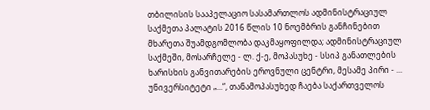თბილისის სააპელაციო სასამართლოს ადმინისტრაციულ საქმეთა პალატის 2016 წლის 10 ნოემბრის განჩინებით მხარეთა შუამდგომლობა დაკმაყოფილდა; ადმინისტრაციულ საქმეში, მოსარჩელე - ლ. ქ-ე, მოპასუხე - სსიპ განათლების ხარისხის განვითარების ეროვნული ცენტრი, მესამე პირი - ... უნივერსიტეტი „...“, თანამოპასუხედ ჩაება საქართველოს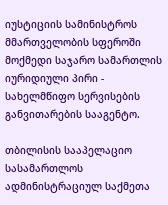იუსტიციის სამინისტროს მმართველობის სფეროში მოქმედი საჯარო სამართლის იურიდიული პირი - სახელმწიფო სერვისების განვითარების სააგენტო.

თბილისის სააპელაციო სასამართლოს ადმინისტრაციულ საქმეთა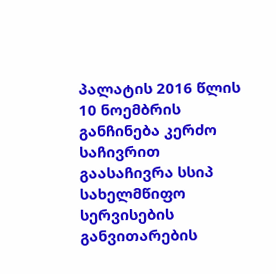პალატის 2016 წლის 10 ნოემბრის განჩინება კერძო საჩივრით გაასაჩივრა სსიპ სახელმწიფო სერვისების განვითარების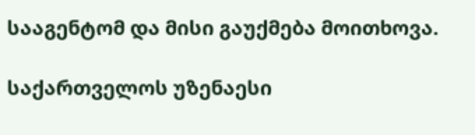სააგენტომ და მისი გაუქმება მოითხოვა.

საქართველოს უზენაესი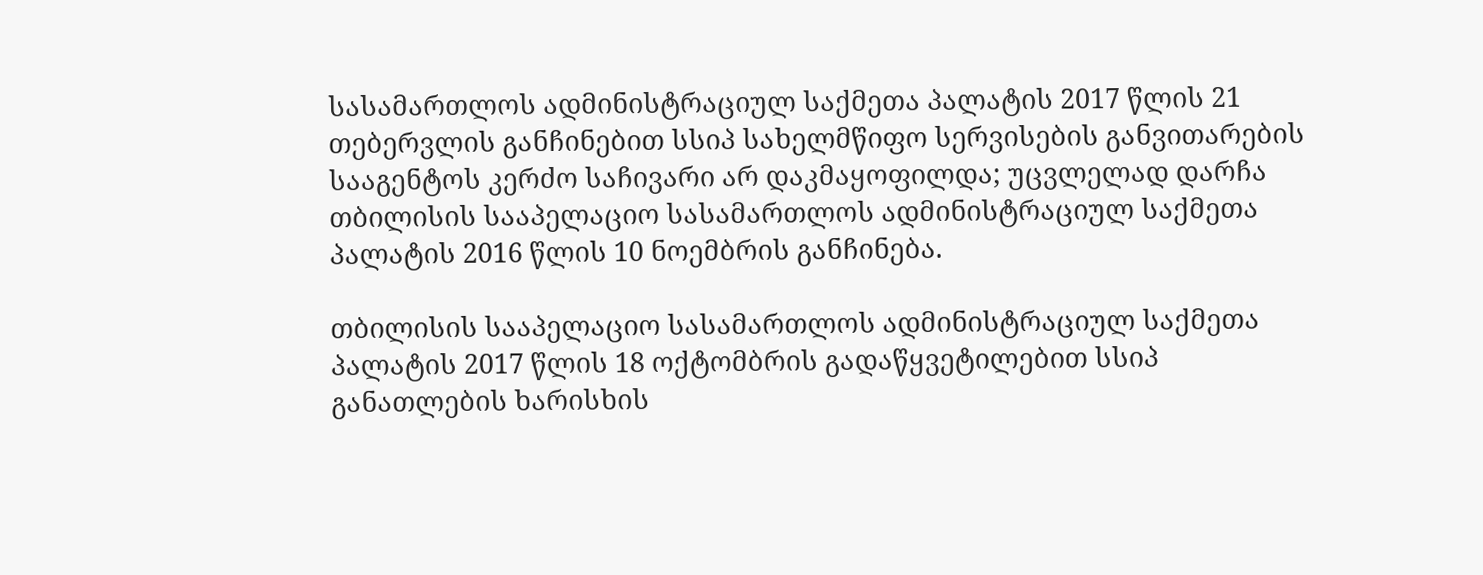სასამართლოს ადმინისტრაციულ საქმეთა პალატის 2017 წლის 21 თებერვლის განჩინებით სსიპ სახელმწიფო სერვისების განვითარების სააგენტოს კერძო საჩივარი არ დაკმაყოფილდა; უცვლელად დარჩა თბილისის სააპელაციო სასამართლოს ადმინისტრაციულ საქმეთა პალატის 2016 წლის 10 ნოემბრის განჩინება.

თბილისის სააპელაციო სასამართლოს ადმინისტრაციულ საქმეთა პალატის 2017 წლის 18 ოქტომბრის გადაწყვეტილებით სსიპ განათლების ხარისხის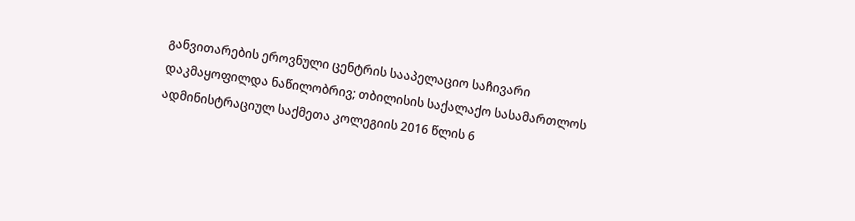განვითარების ეროვნული ცენტრის სააპელაციო საჩივარი დაკმაყოფილდა ნაწილობრივ; თბილისის საქალაქო სასამართლოს ადმინისტრაციულ საქმეთა კოლეგიის 2016 წლის 6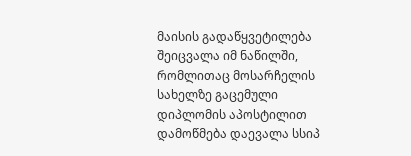მაისის გადაწყვეტილება შეიცვალა იმ ნაწილში, რომლითაც მოსარჩელის სახელზე გაცემული დიპლომის აპოსტილით დამოწმება დაევალა სსიპ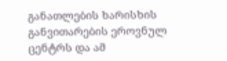განათლების ხარისხის განვითარების ეროვნულ ცენტრს და ამ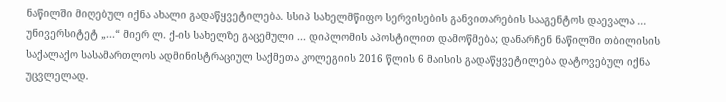ნაწილში მიღებულ იქნა ახალი გადაწყვეტილება. სსიპ სახელმწიფო სერვისების განვითარების სააგენტოს დაევალა ... უნივერსიტეტ „...“ მიერ ლ. ქ-ის სახელზე გაცემული ... დიპლომის აპოსტილით დამოწმება; დანარჩენ ნაწილში თბილისის საქალაქო სასამართლოს ადმინისტრაციულ საქმეთა კოლეგიის 2016 წლის 6 მაისის გადაწყვეტილება დატოვებულ იქნა უცვლელად.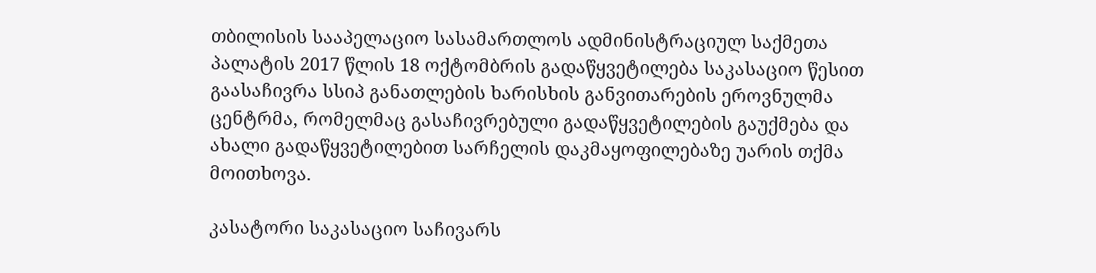თბილისის სააპელაციო სასამართლოს ადმინისტრაციულ საქმეთა პალატის 2017 წლის 18 ოქტომბრის გადაწყვეტილება საკასაციო წესით გაასაჩივრა სსიპ განათლების ხარისხის განვითარების ეროვნულმა ცენტრმა, რომელმაც გასაჩივრებული გადაწყვეტილების გაუქმება და ახალი გადაწყვეტილებით სარჩელის დაკმაყოფილებაზე უარის თქმა მოითხოვა.

კასატორი საკასაციო საჩივარს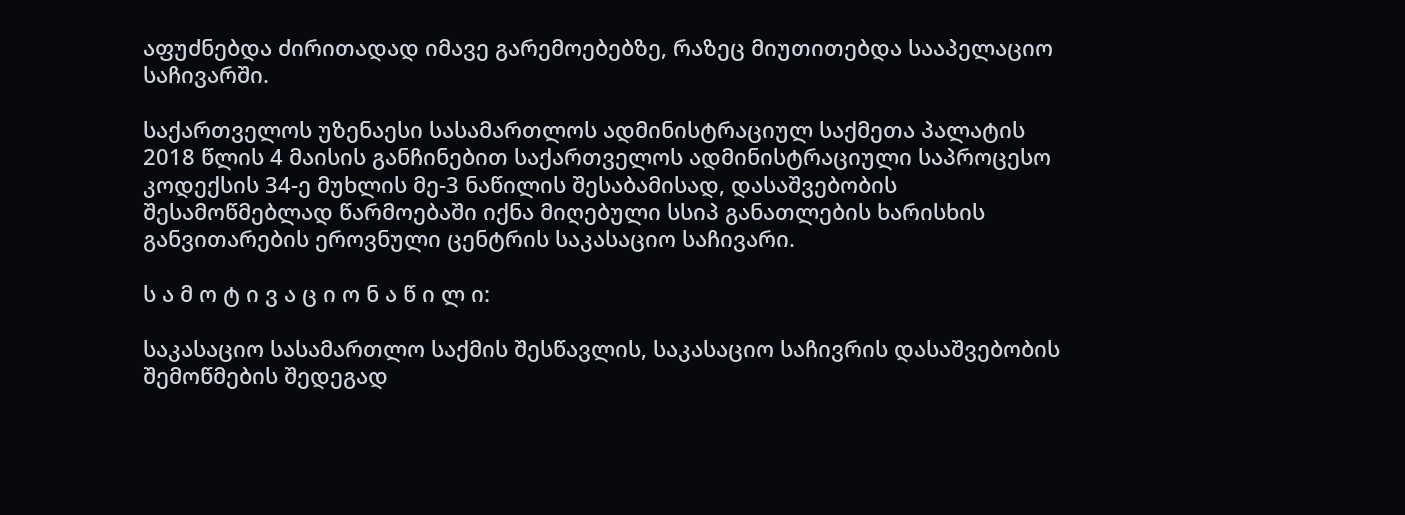აფუძნებდა ძირითადად იმავე გარემოებებზე, რაზეც მიუთითებდა სააპელაციო საჩივარში.

საქართველოს უზენაესი სასამართლოს ადმინისტრაციულ საქმეთა პალატის 2018 წლის 4 მაისის განჩინებით საქართველოს ადმინისტრაციული საპროცესო კოდექსის 34-ე მუხლის მე-3 ნაწილის შესაბამისად, დასაშვებობის შესამოწმებლად წარმოებაში იქნა მიღებული სსიპ განათლების ხარისხის განვითარების ეროვნული ცენტრის საკასაციო საჩივარი.

ს ა მ ო ტ ი ვ ა ც ი ო ნ ა წ ი ლ ი:

საკასაციო სასამართლო საქმის შესწავლის, საკასაციო საჩივრის დასაშვებობის შემოწმების შედეგად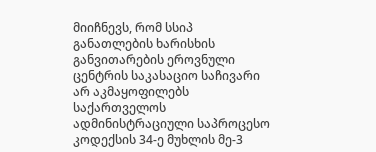მიიჩნევს, რომ სსიპ განათლების ხარისხის განვითარების ეროვნული ცენტრის საკასაციო საჩივარი არ აკმაყოფილებს საქართველოს ადმინისტრაციული საპროცესო კოდექსის 34-ე მუხლის მე-3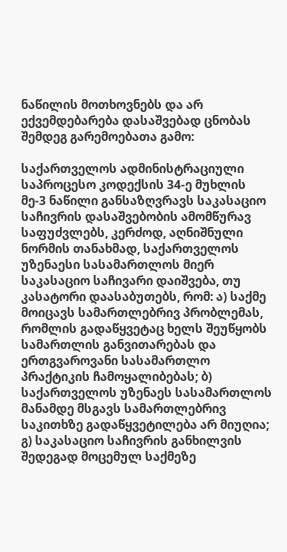ნაწილის მოთხოვნებს და არ ექვემდებარება დასაშვებად ცნობას შემდეგ გარემოებათა გამო:

საქართველოს ადმინისტრაციული საპროცესო კოდექსის 34-ე მუხლის მე-3 ნაწილი განსაზღვრავს საკასაციო საჩივრის დასაშვებობის ამომწურავ საფუძვლებს, კერძოდ, აღნიშნული ნორმის თანახმად, საქართველოს უზენაესი სასამართლოს მიერ საკასაციო საჩივარი დაიშვება, თუ კასატორი დაასაბუთებს, რომ: ა) საქმე მოიცავს სამართლებრივ პრობლემას, რომლის გადაწყვეტაც ხელს შეუწყობს სამართლის განვითარებას და ერთგვაროვანი სასამართლო პრაქტიკის ჩამოყალიბებას; ბ) საქართველოს უზენაეს სასამართლოს მანამდე მსგავს სამართლებრივ საკითხზე გადაწყვეტილება არ მიუღია; გ) საკასაციო საჩივრის განხილვის შედეგად მოცემულ საქმეზე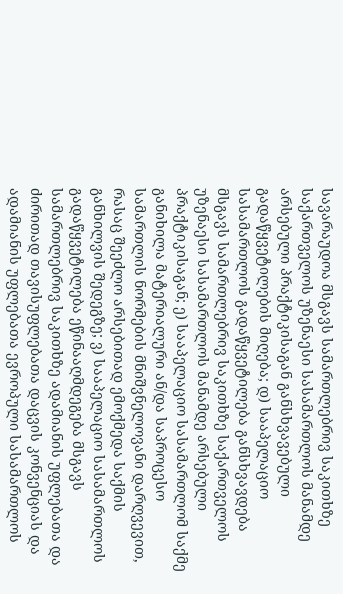სავარაუდოა მსგავს სამართლებრივ საკითხზე საქართველოს უზენაესი სასამართლოს მანამდე არსებული პრაქტიკისაგან განსხვავებული გადაწყვეტილების მიღება; დ) სააპელაციო სასამართლოს გადაწყვეტილება განსხვავდება მსგავს სამართლებრივ საკითხზე საქართველოს უზენაესი სასამართლოს მანამდე არსებული პრაქტიკისაგან; ე) სააპელაციო სასამართლომ საქმე განიხილა მატერიალური ან/და საპროცესო სამართლის ნორმების მნიშვნელოვანი დარღვევით, რასაც შეეძლო არსებითად ემოქმედა საქმის განხილვის შედეგზე; ვ) სააპელაციო სასამართლოს გადაწყვეტილება ეწინააღმდეგება მსგავს სამართლებრივ საკითხზე ადამიანის უფლებათა და ძირითად თავისუფლებათა დაცვის კონვენციას და ადამიანის უფლებათა ევროპული სასამართლოს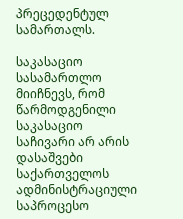პრეცედენტულ სამართალს.

საკასაციო სასამართლო მიიჩნევს, რომ წარმოდგენილი საკასაციო საჩივარი არ არის დასაშვები საქართველოს ადმინისტრაციული საპროცესო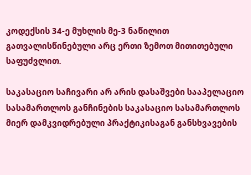კოდექსის 34-ე მუხლის მე-3 ნაწილით გათვალისწინებული არც ერთი ზემოთ მითითებული საფუძვლით.

საკასაციო საჩივარი არ არის დასაშვები სააპელაციო სასამართლოს განჩინების საკასაციო სასამართლოს მიერ დამკვიდრებული პრაქტიკისაგან განსხვავების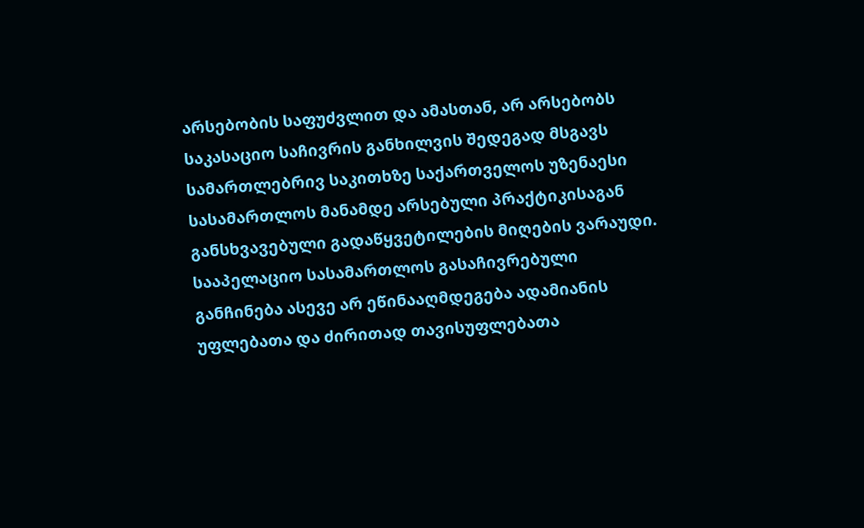არსებობის საფუძვლით და ამასთან, არ არსებობს საკასაციო საჩივრის განხილვის შედეგად მსგავს სამართლებრივ საკითხზე საქართველოს უზენაესი სასამართლოს მანამდე არსებული პრაქტიკისაგან განსხვავებული გადაწყვეტილების მიღების ვარაუდი. სააპელაციო სასამართლოს გასაჩივრებული განჩინება ასევე არ ეწინააღმდეგება ადამიანის უფლებათა და ძირითად თავისუფლებათა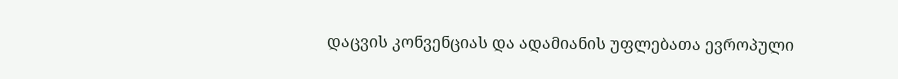დაცვის კონვენციას და ადამიანის უფლებათა ევროპული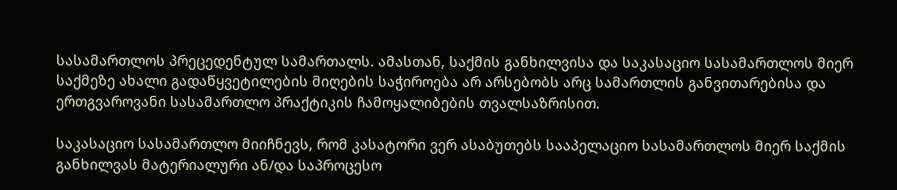სასამართლოს პრეცედენტულ სამართალს. ამასთან, საქმის განხილვისა და საკასაციო სასამართლოს მიერ საქმეზე ახალი გადაწყვეტილების მიღების საჭიროება არ არსებობს არც სამართლის განვითარებისა და ერთგვაროვანი სასამართლო პრაქტიკის ჩამოყალიბების თვალსაზრისით.

საკასაციო სასამართლო მიიჩნევს, რომ კასატორი ვერ ასაბუთებს სააპელაციო სასამართლოს მიერ საქმის განხილვას მატერიალური ან/და საპროცესო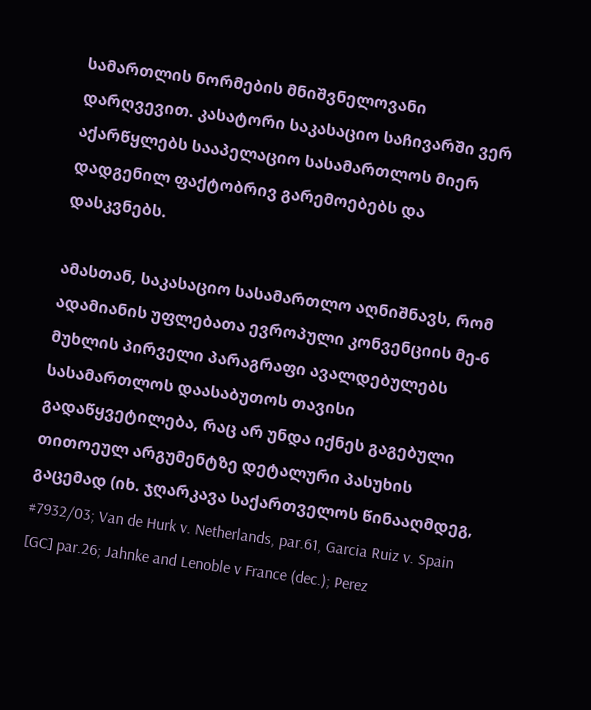სამართლის ნორმების მნიშვნელოვანი დარღვევით. კასატორი საკასაციო საჩივარში ვერ აქარწყლებს სააპელაციო სასამართლოს მიერ დადგენილ ფაქტობრივ გარემოებებს და დასკვნებს.

ამასთან, საკასაციო სასამართლო აღნიშნავს, რომ ადამიანის უფლებათა ევროპული კონვენციის მე-6 მუხლის პირველი პარაგრაფი ავალდებულებს სასამართლოს დაასაბუთოს თავისი გადაწყვეტილება, რაც არ უნდა იქნეს გაგებული თითოეულ არგუმენტზე დეტალური პასუხის გაცემად (იხ. ჯღარკავა საქართველოს წინააღმდეგ, #7932/03; Van de Hurk v. Netherlands, par.61, Garcia Ruiz v. Spain [GC] par.26; Jahnke and Lenoble v France (dec.); Perez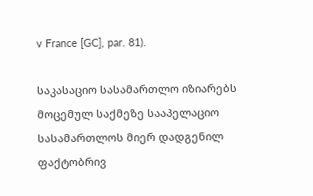v France [GC], par. 81).

საკასაციო სასამართლო იზიარებს მოცემულ საქმეზე სააპელაციო სასამართლოს მიერ დადგენილ ფაქტობრივ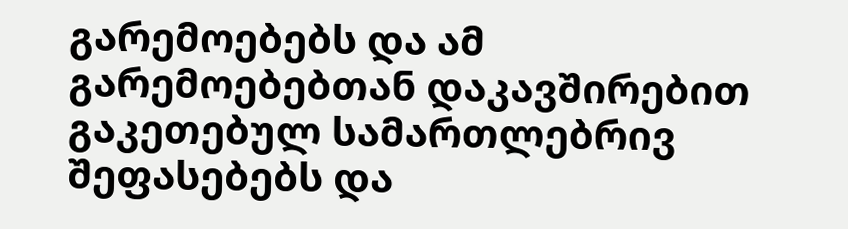გარემოებებს და ამ გარემოებებთან დაკავშირებით გაკეთებულ სამართლებრივ შეფასებებს და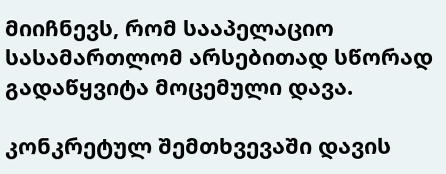მიიჩნევს, რომ სააპელაციო სასამართლომ არსებითად სწორად გადაწყვიტა მოცემული დავა.

კონკრეტულ შემთხვევაში დავის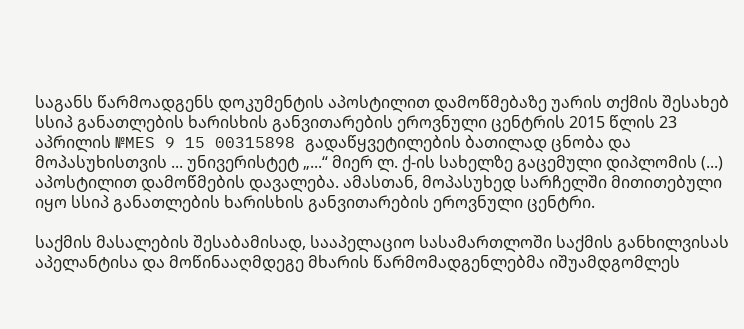საგანს წარმოადგენს დოკუმენტის აპოსტილით დამოწმებაზე უარის თქმის შესახებ სსიპ განათლების ხარისხის განვითარების ეროვნული ცენტრის 2015 წლის 23 აპრილის №MES 9 15 00315898 გადაწყვეტილების ბათილად ცნობა და მოპასუხისთვის ... უნივერისტეტ „...“ მიერ ლ. ქ-ის სახელზე გაცემული დიპლომის (...) აპოსტილით დამოწმების დავალება. ამასთან, მოპასუხედ სარჩელში მითითებული იყო სსიპ განათლების ხარისხის განვითარების ეროვნული ცენტრი.

საქმის მასალების შესაბამისად, სააპელაციო სასამართლოში საქმის განხილვისას აპელანტისა და მოწინააღმდეგე მხარის წარმომადგენლებმა იშუამდგომლეს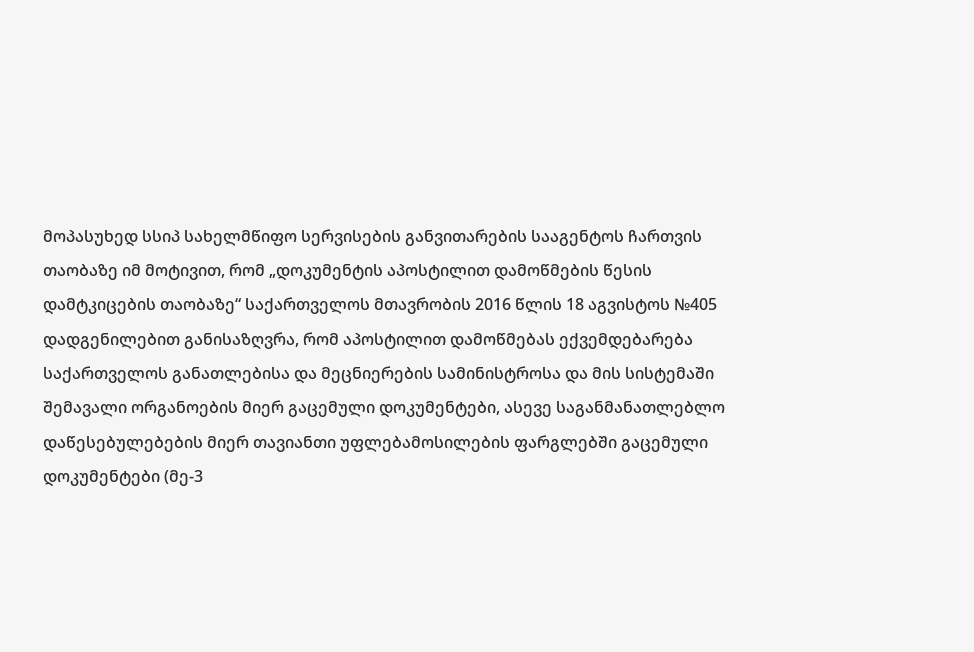მოპასუხედ სსიპ სახელმწიფო სერვისების განვითარების სააგენტოს ჩართვის თაობაზე იმ მოტივით, რომ „დოკუმენტის აპოსტილით დამოწმების წესის დამტკიცების თაობაზე“ საქართველოს მთავრობის 2016 წლის 18 აგვისტოს №405 დადგენილებით განისაზღვრა, რომ აპოსტილით დამოწმებას ექვემდებარება საქართველოს განათლებისა და მეცნიერების სამინისტროსა და მის სისტემაში შემავალი ორგანოების მიერ გაცემული დოკუმენტები, ასევე საგანმანათლებლო დაწესებულებების მიერ თავიანთი უფლებამოსილების ფარგლებში გაცემული დოკუმენტები (მე-3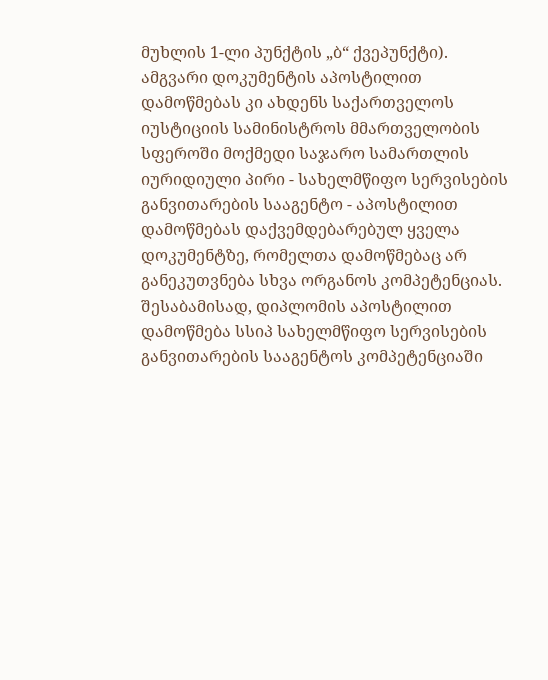მუხლის 1-ლი პუნქტის „ბ“ ქვეპუნქტი). ამგვარი დოკუმენტის აპოსტილით დამოწმებას კი ახდენს საქართველოს იუსტიციის სამინისტროს მმართველობის სფეროში მოქმედი საჯარო სამართლის იურიდიული პირი - სახელმწიფო სერვისების განვითარების სააგენტო - აპოსტილით დამოწმებას დაქვემდებარებულ ყველა დოკუმენტზე, რომელთა დამოწმებაც არ განეკუთვნება სხვა ორგანოს კომპეტენციას. შესაბამისად, დიპლომის აპოსტილით დამოწმება სსიპ სახელმწიფო სერვისების განვითარების სააგენტოს კომპეტენციაში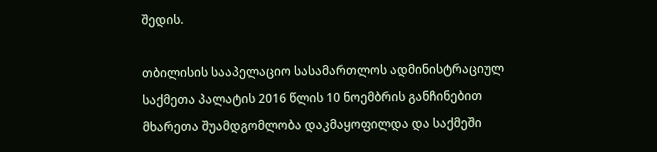შედის.

თბილისის სააპელაციო სასამართლოს ადმინისტრაციულ საქმეთა პალატის 2016 წლის 10 ნოემბრის განჩინებით მხარეთა შუამდგომლობა დაკმაყოფილდა და საქმეში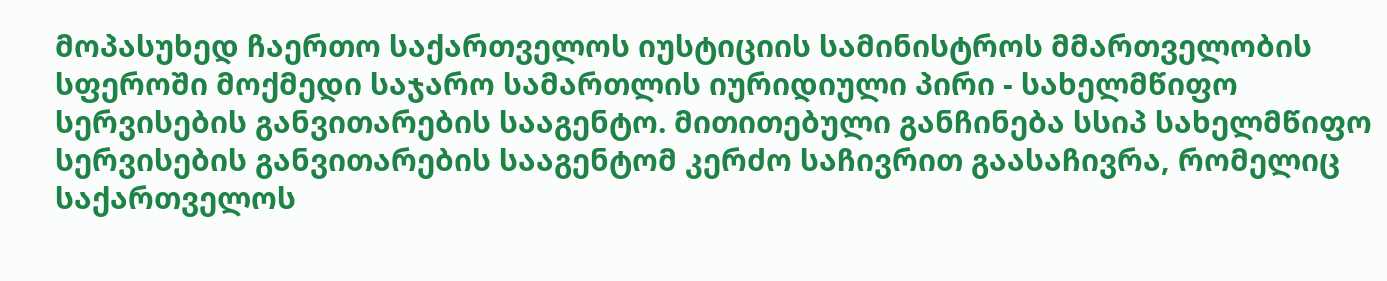მოპასუხედ ჩაერთო საქართველოს იუსტიციის სამინისტროს მმართველობის სფეროში მოქმედი საჯარო სამართლის იურიდიული პირი - სახელმწიფო სერვისების განვითარების სააგენტო. მითითებული განჩინება სსიპ სახელმწიფო სერვისების განვითარების სააგენტომ კერძო საჩივრით გაასაჩივრა, რომელიც საქართველოს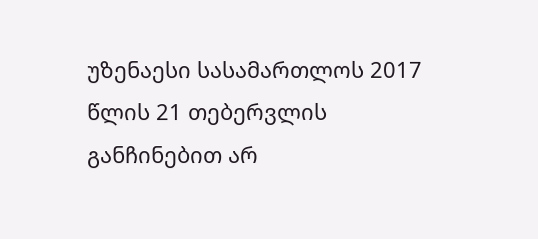უზენაესი სასამართლოს 2017 წლის 21 თებერვლის განჩინებით არ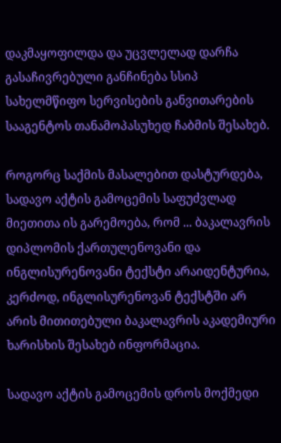დაკმაყოფილდა და უცვლელად დარჩა გასაჩივრებული განჩინება სსიპ სახელმწიფო სერვისების განვითარების სააგენტოს თანამოპასუხედ ჩაბმის შესახებ.

როგორც საქმის მასალებით დასტურდება, სადავო აქტის გამოცემის საფუძვლად მიეთითა ის გარემოება, რომ ... ბაკალავრის დიპლომის ქართულენოვანი და ინგლისურენოვანი ტექსტი არაიდენტურია, კერძოდ, ინგლისურენოვან ტექსტში არ არის მითითებული ბაკალავრის აკადემიური ხარისხის შესახებ ინფორმაცია.

სადავო აქტის გამოცემის დროს მოქმედი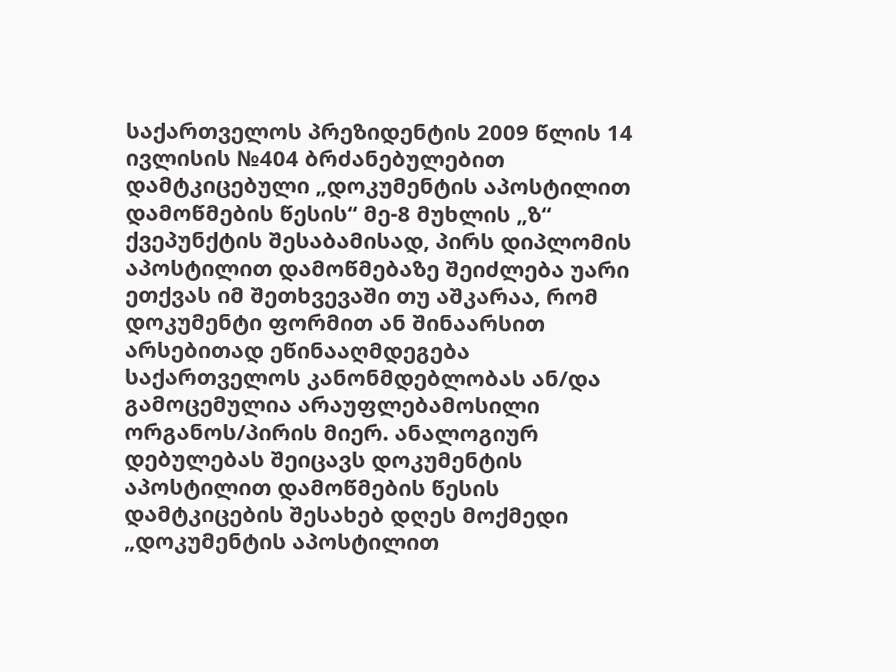საქართველოს პრეზიდენტის 2009 წლის 14 ივლისის №404 ბრძანებულებით დამტკიცებული „დოკუმენტის აპოსტილით დამოწმების წესის“ მე-8 მუხლის „ზ“ ქვეპუნქტის შესაბამისად, პირს დიპლომის აპოსტილით დამოწმებაზე შეიძლება უარი ეთქვას იმ შეთხვევაში თუ აშკარაა, რომ დოკუმენტი ფორმით ან შინაარსით არსებითად ეწინააღმდეგება საქართველოს კანონმდებლობას ან/და გამოცემულია არაუფლებამოსილი ორგანოს/პირის მიერ. ანალოგიურ დებულებას შეიცავს დოკუმენტის აპოსტილით დამოწმების წესის დამტკიცების შესახებ დღეს მოქმედი „დოკუმენტის აპოსტილით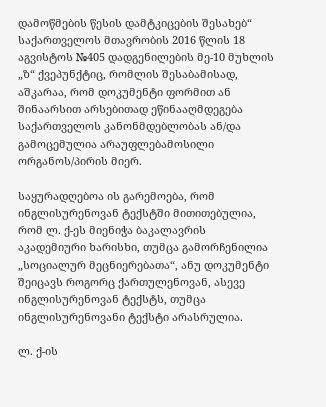დამოწმების წესის დამტკიცების შესახებ“ საქართველოს მთავრობის 2016 წლის 18 აგვისტოს №405 დადგენილების მე-10 მუხლის „ზ“ ქვეპუნქტიც, რომლის შესაბამისად, აშკარაა, რომ დოკუმენტი ფორმით ან შინაარსით არსებითად ეწინააღმდეგება საქართველოს კანონმდებლობას ან/და გამოცემულია არაუფლებამოსილი ორგანოს/პირის მიერ.

საყურადღებოა ის გარემოება, რომ ინგლისურენოვან ტექსტში მითითებულია, რომ ლ. ქ-ეს მიენიჭა ბაკალავრის აკადემიური ხარისხი, თუმცა გამორჩენილია „სოციალურ მეცნიერებათა“, ანუ დოკუმენტი შეიცავს როგორც ქართულენოვან, ასევე ინგლისურენოვან ტექსტს, თუმცა ინგლისურენოვანი ტექსტი არასრულია.

ლ. ქ-ის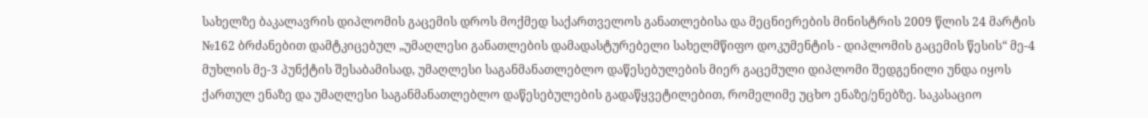სახელზე ბაკალავრის დიპლომის გაცემის დროს მოქმედ საქართველოს განათლებისა და მეცნიერების მინისტრის 2009 წლის 24 მარტის №162 ბრძანებით დამტკიცებულ „უმაღლესი განათლების დამადასტურებელი სახელმწიფო დოკუმენტის - დიპლომის გაცემის წესის“ მე-4 მუხლის მე-3 პუნქტის შესაბამისად, უმაღლესი საგანმანათლებლო დაწესებულების მიერ გაცემული დიპლომი შედგენილი უნდა იყოს ქართულ ენაზე და უმაღლესი საგანმანათლებლო დაწესებულების გადაწყვეტილებით, რომელიმე უცხო ენაზე/ენებზე. საკასაციო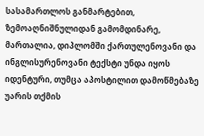სასამართლოს განმარტებით, ზემოაღნიშნულიდან გამომდინარე, მართალია, დიპლომში ქართულენოვანი და ინგლისურენოვანი ტექსტი უნდა იყოს იდენტური, თუმცა აპოსტილით დამოწმებაზე უარის თქმის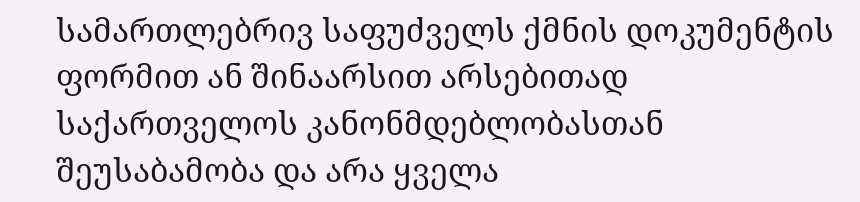სამართლებრივ საფუძველს ქმნის დოკუმენტის ფორმით ან შინაარსით არსებითად საქართველოს კანონმდებლობასთან შეუსაბამობა და არა ყველა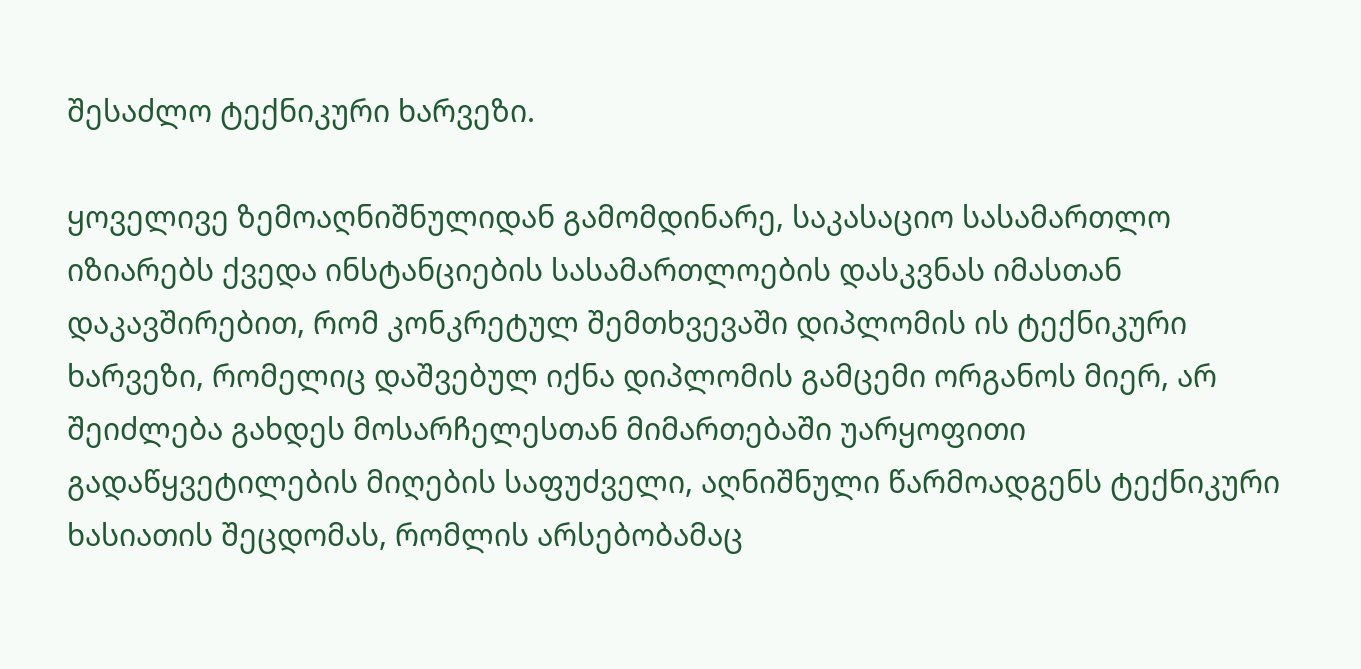შესაძლო ტექნიკური ხარვეზი.

ყოველივე ზემოაღნიშნულიდან გამომდინარე, საკასაციო სასამართლო იზიარებს ქვედა ინსტანციების სასამართლოების დასკვნას იმასთან დაკავშირებით, რომ კონკრეტულ შემთხვევაში დიპლომის ის ტექნიკური ხარვეზი, რომელიც დაშვებულ იქნა დიპლომის გამცემი ორგანოს მიერ, არ შეიძლება გახდეს მოსარჩელესთან მიმართებაში უარყოფითი გადაწყვეტილების მიღების საფუძველი, აღნიშნული წარმოადგენს ტექნიკური ხასიათის შეცდომას, რომლის არსებობამაც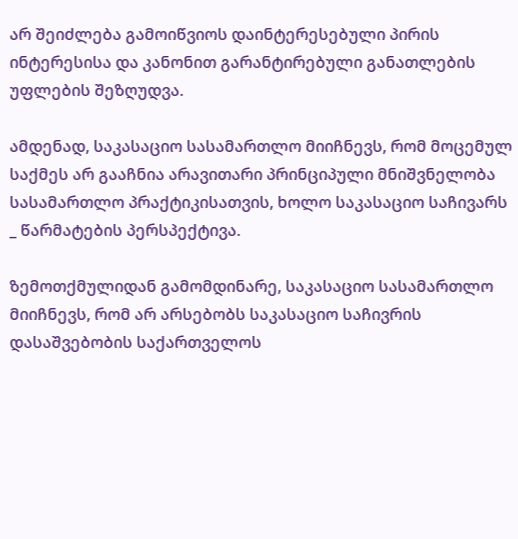არ შეიძლება გამოიწვიოს დაინტერესებული პირის ინტერესისა და კანონით გარანტირებული განათლების უფლების შეზღუდვა.

ამდენად, საკასაციო სასამართლო მიიჩნევს, რომ მოცემულ საქმეს არ გააჩნია არავითარი პრინციპული მნიშვნელობა სასამართლო პრაქტიკისათვის, ხოლო საკასაციო საჩივარს _ წარმატების პერსპექტივა.

ზემოთქმულიდან გამომდინარე, საკასაციო სასამართლო მიიჩნევს, რომ არ არსებობს საკასაციო საჩივრის დასაშვებობის საქართველოს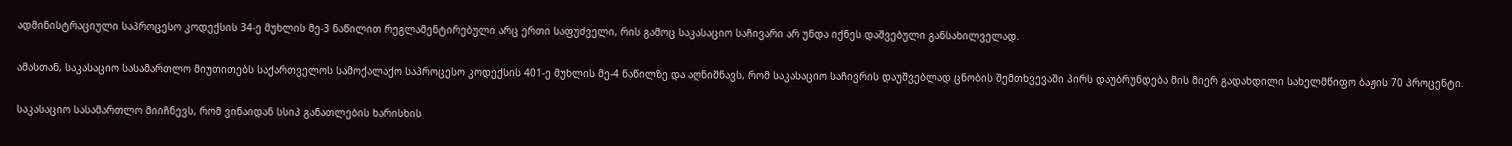ადმინისტრაციული საპროცესო კოდექსის 34-ე მუხლის მე-3 ნაწილით რეგლამენტირებული არც ერთი საფუძველი, რის გამოც საკასაციო საჩივარი არ უნდა იქნეს დაშვებული განსახილველად.

ამასთან, საკასაციო სასამართლო მიუთითებს საქართველოს სამოქალაქო საპროცესო კოდექსის 401-ე მუხლის მე-4 ნაწილზე და აღნიშნავს, რომ საკასაციო საჩივრის დაუშვებლად ცნობის შემთხვევაში პირს დაუბრუნდება მის მიერ გადახდილი სახელმწიფო ბაჟის 70 პროცენტი.

საკასაციო სასამართლო მიიჩნევს, რომ ვინაიდან სსიპ განათლების ხარისხის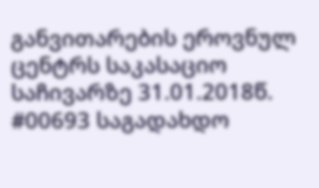განვითარების ეროვნულ ცენტრს საკასაციო საჩივარზე 31.01.2018წ. #00693 საგადახდო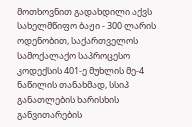მოთხოვნით გადახდილი აქვს სახელმწიფო ბაჟი - 300 ლარის ოდენობით, საქართველოს სამოქალაქო საპროცესო კოდექსის 401-ე მუხლის მე-4 ნაწილის თანახმად, სსიპ განათლების ხარისხის განვითარების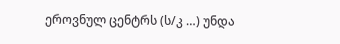ეროვნულ ცენტრს (ს/კ …) უნდა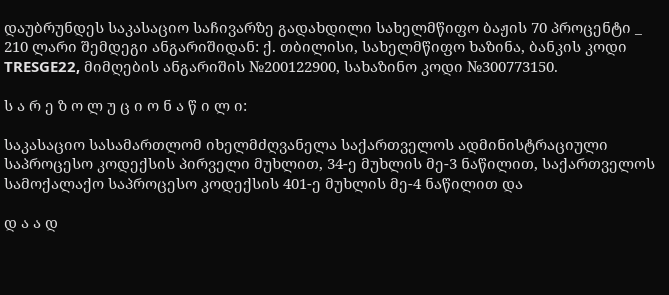დაუბრუნდეს საკასაციო საჩივარზე გადახდილი სახელმწიფო ბაჟის 70 პროცენტი _ 210 ლარი შემდეგი ანგარიშიდან: ქ. თბილისი, სახელმწიფო ხაზინა, ბანკის კოდი TRESGE22, მიმღების ანგარიშის №200122900, სახაზინო კოდი №300773150.

ს ა რ ე ზ ო ლ უ ც ი ო ნ ა წ ი ლ ი:

საკასაციო სასამართლომ იხელმძღვანელა საქართველოს ადმინისტრაციული საპროცესო კოდექსის პირველი მუხლით, 34-ე მუხლის მე-3 ნაწილით, საქართველოს სამოქალაქო საპროცესო კოდექსის 401-ე მუხლის მე-4 ნაწილით და

დ ა ა დ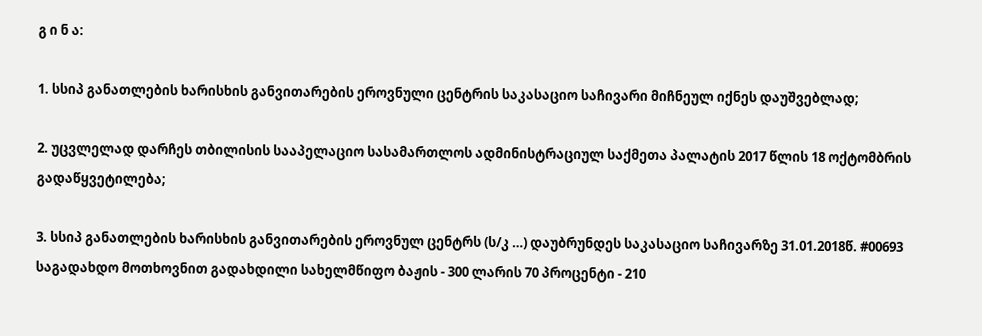გ ი ნ ა:

1. სსიპ განათლების ხარისხის განვითარების ეროვნული ცენტრის საკასაციო საჩივარი მიჩნეულ იქნეს დაუშვებლად;

2. უცვლელად დარჩეს თბილისის სააპელაციო სასამართლოს ადმინისტრაციულ საქმეთა პალატის 2017 წლის 18 ოქტომბრის გადაწყვეტილება;

3. სსიპ განათლების ხარისხის განვითარების ეროვნულ ცენტრს (ს/კ …) დაუბრუნდეს საკასაციო საჩივარზე 31.01.2018წ. #00693 საგადახდო მოთხოვნით გადახდილი სახელმწიფო ბაჟის - 300 ლარის 70 პროცენტი - 210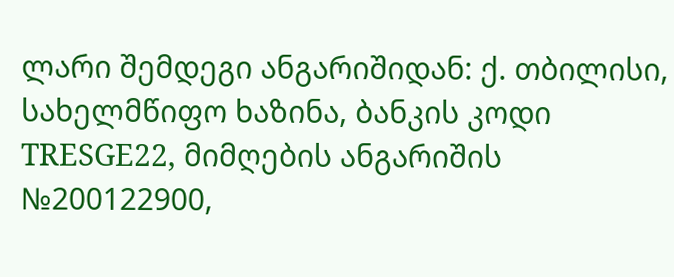ლარი შემდეგი ანგარიშიდან: ქ. თბილისი, სახელმწიფო ხაზინა, ბანკის კოდი TRESGE22, მიმღების ანგარიშის №200122900,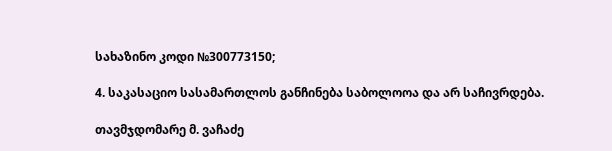სახაზინო კოდი №300773150;

4. საკასაციო სასამართლოს განჩინება საბოლოოა და არ საჩივრდება.

თავმჯდომარე მ. ვაჩაძე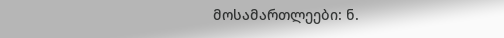მოსამართლეები: ნ.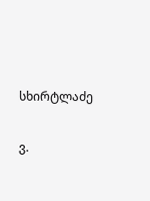სხირტლაძე

ვ.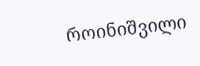როინიშვილი